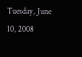Tuesday, June 10, 2008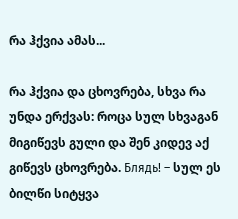რა ჰქვია ამას...

რა ჰქვია და ცხოვრება, სხვა რა უნდა ერქვას: როცა სულ სხვაგან მიგიწევს გული და შენ კიდევ აქ გიწევს ცხოვრება. Блядь! – სულ ეს ბილწი სიტყვა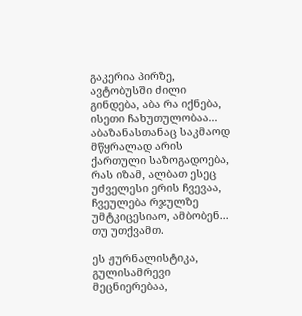გაკერია პირზე, ავტობუსში ძილი გინდება, აბა რა იქნება, ისეთი ჩახუთულობაა... აბაზანასთანაც საკმაოდ მწყრალად არის ქართული საზოგადოება, რას იზამ, ალბათ ესეც უძველესი ერის ჩვევაა, ჩვეულება რჯულზე უმტკიცესიაო, ამბობენ... თუ უთქვამთ.

ეს ჟურნალისტიკა, გულისამრევი მეცნიერებაა,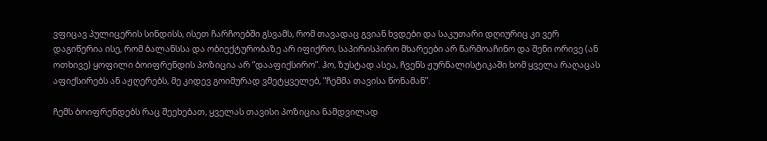ვფიცავ პულიცერის სინდისს, ისეთ ჩარჩოებში გსვამს, რომ თავადაც გვიან ხვდები და საკუთარი დღიურიც კი ვერ დაგიწერია ისე, რომ ბალანსსა და ობიექტურობაზე არ იფიქრო, საპირისპირო მხარეები არ წარმოაჩინო და შენი ორივე (ან ოთხივე) ყოფილი ბოიფრენდის პოზიცია არ “დააფიქსირო”. ჰო, ზუსტად ასეა, ჩვენს ჟურნალისტიკაში ხომ ყველა რაღაცას აფიქსირებს ან აჟღერებს, მე კიდევ გოიმურად ვმეტყველებ, “ჩემმა თავისა წონამან”.

ჩემს ბოიფრენდებს რაც შეეხებათ, ყველას თავისი პოზიცია ნამდვილად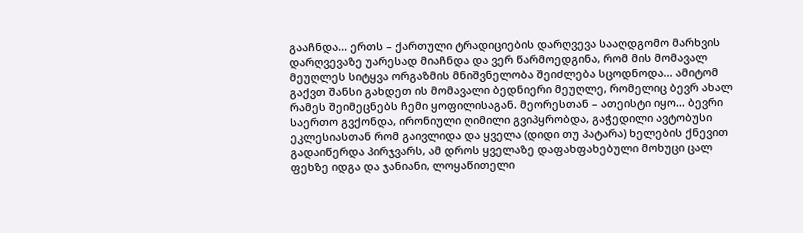გააჩნდა... ერთს – ქართული ტრადიციების დარღვევა სააღდგომო მარხვის დარღვევაზე უარესად მიაჩნდა და ვერ წარმოედგინა, რომ მის მომავალ მეუღლეს სიტყვა ორგაზმის მნიშვნელობა შეიძლება სცოდნოდა... ამიტომ გაქვთ შანსი გახდეთ ის მომავალი ბედნიერი მეუღლე, რომელიც ბევრ ახალ რამეს შეიმეცნებს ჩემი ყოფილისაგან. მეორესთან – ათეისტი იყო... ბევრი საერთო გვქონდა, ირონიული ღიმილი გვიპყრობდა, გაჭედილი ავტობუსი ეკლესიასთან რომ გაივლიდა და ყველა (დიდი თუ პატარა) ხელების ქნევით გადაიწერდა პირჯვარს, ამ დროს ყველაზე დაფახფახებული მოხუცი ცალ ფეხზე იდგა და ჯანიანი, ლოყაწითელი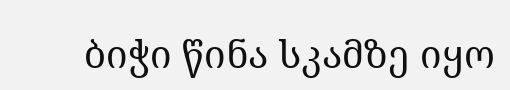ბიჭი წინა სკამზე იყო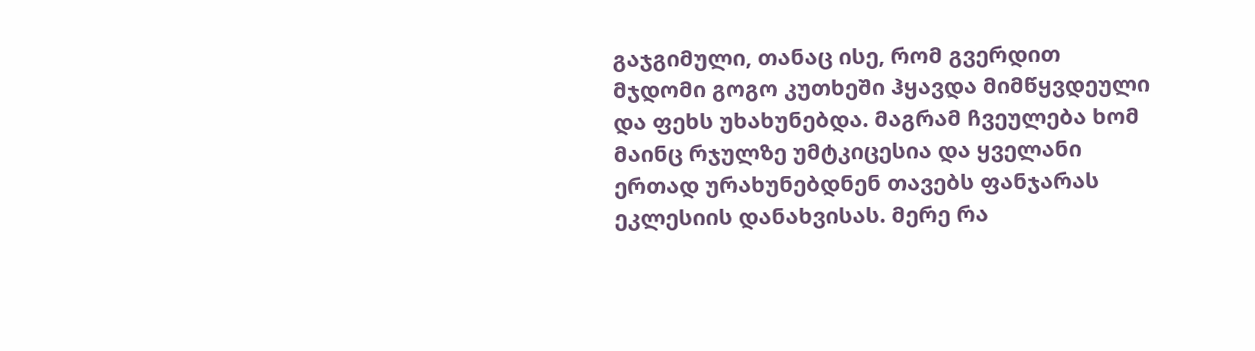გაჯგიმული, თანაც ისე, რომ გვერდით მჯდომი გოგო კუთხეში ჰყავდა მიმწყვდეული და ფეხს უხახუნებდა. მაგრამ ჩვეულება ხომ მაინც რჯულზე უმტკიცესია და ყველანი ერთად ურახუნებდნენ თავებს ფანჯარას ეკლესიის დანახვისას. მერე რა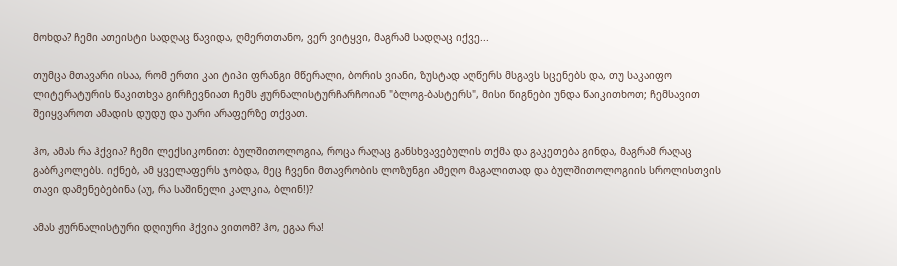მოხდა? ჩემი ათეისტი სადღაც წავიდა, ღმერთთანო, ვერ ვიტყვი, მაგრამ სადღაც იქვე...

თუმცა მთავარი ისაა, რომ ერთი კაი ტიპი ფრანგი მწერალი, ბორის ვიანი, ზუსტად აღწერს მსგავს სცენებს და, თუ საკაიფო ლიტერატურის წაკითხვა გირჩევნიათ ჩემს ჟურნალისტურჩარჩოიან "ბლოგ-ბასტერს", მისი წიგნები უნდა წაიკითხოთ; ჩემსავით შეიყვაროთ ამადის დუდუ და უარი არაფერზე თქვათ.

ჰო, ამას რა ჰქვია? ჩემი ლექსიკონით: ბულშითოლოგია, როცა რაღაც განსხვავებულის თქმა და გაკეთება გინდა, მაგრამ რაღაც გაბრკოლებს. იქნებ, ამ ყველაფერს ჯობდა, მეც ჩვენი მთავრობის ლოზუნგი ამეღო მაგალითად და ბულშითოლოგიის სროლისთვის თავი დამენებებინა (აუ, რა საშინელი კალკია, ბლინ!)?

ამას ჟურნალისტური დღიური ჰქვია ვითომ? ჰო, ეგაა რა!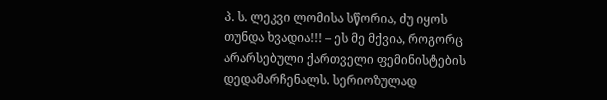პ. ს. ლეკვი ლომისა სწორია, ძუ იყოს თუნდა ხვადია!!! – ეს მე მქვია, როგორც არარსებული ქართველი ფემინისტების დედამარჩენალს. სერიოზულად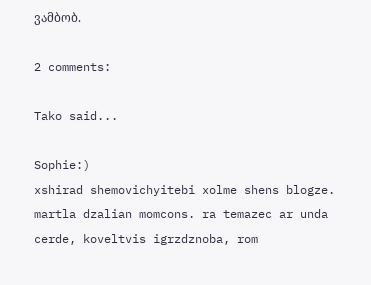ვამბობ.

2 comments:

Tako said...

Sophie:)
xshirad shemovichyitebi xolme shens blogze. martla dzalian momcons. ra temazec ar unda cerde, koveltvis igrzdznoba, rom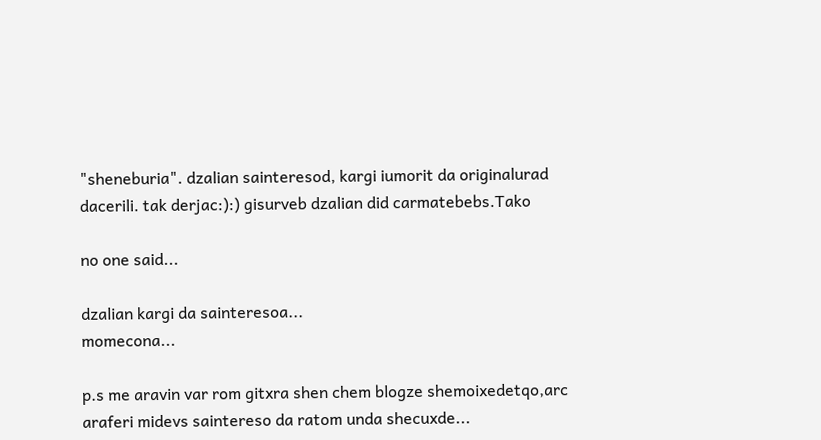"sheneburia". dzalian sainteresod, kargi iumorit da originalurad dacerili. tak derjac:):) gisurveb dzalian did carmatebebs.Tako

no one said...

dzalian kargi da sainteresoa...
momecona...

p.s me aravin var rom gitxra shen chem blogze shemoixedetqo,arc araferi midevs saintereso da ratom unda shecuxde...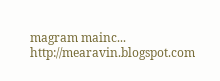magram mainc...
http://mearavin.blogspot.com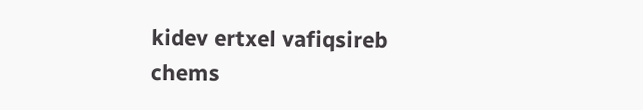kidev ertxel vafiqsireb chems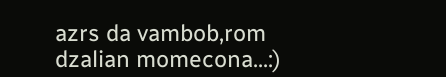azrs da vambob,rom dzalian momecona...:)